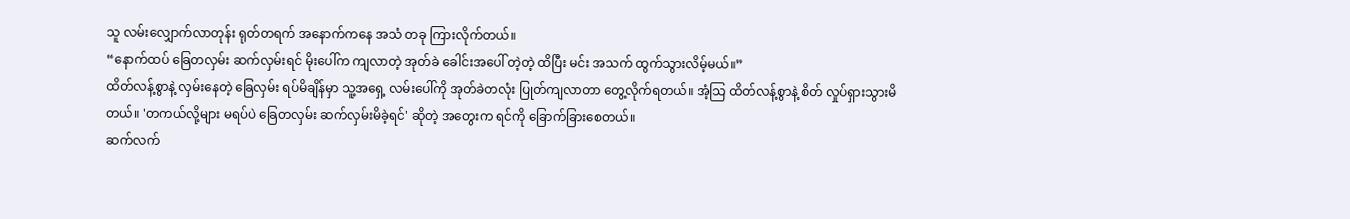သူ လမ်းလျှောက်လာတုန်း ရုတ်တရက် အနောက်ကနေ အသံ တခု ကြားလိုက်တယ်။
“နောက်ထပ် ခြေတလှမ်း ဆက်လှမ်းရင် မိုးပေါ်က ကျလာတဲ့ အုတ်ခဲ ခေါင်းအပေါ် တဲ့တဲ့ ထိပြီး မင်း အသက် ထွက်သွားလိမ့်မယ်။”
ထိတ်လန့်စွာနဲ့ လှမ်းနေတဲ့ ခြေလှမ်း ရပ်မိချိန်မှာ သူ့အရှေ့ လမ်းပေါ်ကို အုတ်ခဲတလုံး ပြုတ်ကျလာတာ တွေ့လိုက်ရတယ်။ အံ့သြ ထိတ်လန့်စွာနဲ့ စိတ် လှုပ်ရှားသွားမိတယ်။ 'တကယ်လို့များ မရပ်ပဲ ခြေတလှမ်း ဆက်လှမ်းမိခဲ့ရင်' ဆိုတဲ့ အတွေးက ရင်ကို ခြောက်ခြားစေတယ်။
ဆက်လက်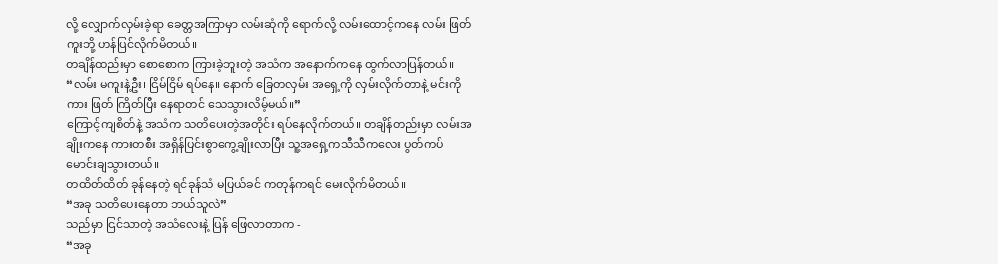လို့ လျှောက်လှမ်းခဲ့ရာ ခေတ္တအကြာမှာ လမ်းဆုံကို ရောက်လို့ လမ်းထောင့်ကနေ လမ်း ဖြတ်ကူးဘို့ ဟန်ပြင်လိုက်မိတယ်။
တချိန်ထည်းမှာ စောစောက ကြားခဲ့ဘူးတဲ့ အသံက အနောက်ကနေ ထွက်လာပြန်တယ်။
“လမ်း မကူးနဲ့ဦး၊ ငြိမ်ငြိမ် ရပ်နေ။ နောက် ခြေတလှမ်း အရှေ့ကို လှမ်းလိုက်တာနဲ့ မင်းကို ကား ဖြတ် ကြိတ်ပြီး နေရာတင် သေသွားလိမ့်မယ်။”
ကြောင့်ကျစိတ်နဲ့ အသံက သတိပေးတဲ့အတိုင်း ရပ်နေလိုက်တယ်။ တချိန်တည်းမှာ လမ်းအချိုးကနေ ကားတစီး အရှိန်ပြင်းစွာကွေ့ချိုးလာပြီး သူ့အရှေ့ကသီသီကလေး ပွတ်ကပ်မောင်းချသွားတယ်။
တထိတ်ထိတ် ခုန်နေတဲ့ ရင်ခုန်သံ မပြယ်ခင် ကတုန်ကရင် မေးလိုက်မိတယ်။
“အခု သတိပေးနေတာ ဘယ်သူလဲ”
သည်မှာ ငြင်သာတဲ့ အသံလေးနဲ့ ပြန် ဖြေလာတာက -
“အခု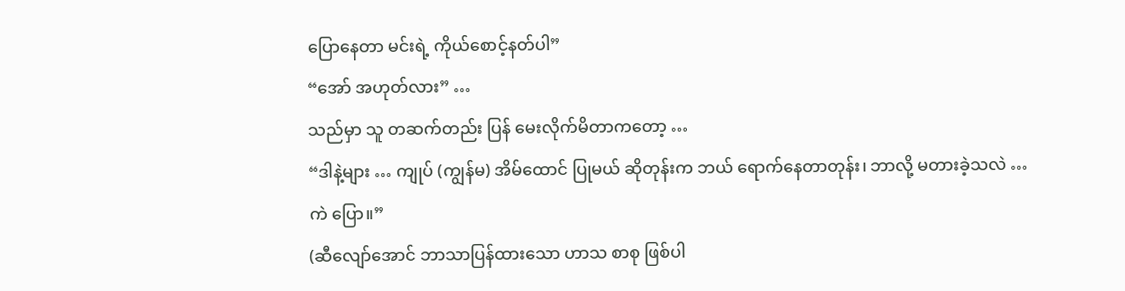ပြောနေတာ မင်းရဲ့ ကိုယ်စောင့်နတ်ပါ”
“အော် အဟုတ်လား” …
သည်မှာ သူ တဆက်တည်း ပြန် မေးလိုက်မိတာကတော့ …
“ဒါနဲ့များ … ကျုပ် (ကျွန်မ) အိမ်ထောင် ပြုမယ် ဆိုတုန်းက ဘယ် ရောက်နေတာတုန်း၊ ဘာလို့ မတားခဲ့သလဲ … ကဲ ပြော။”
(ဆီလျော်အောင် ဘာသာပြန်ထားသော ဟာသ စာစု ဖြစ်ပါ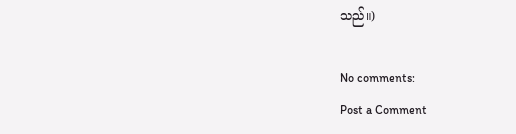သည်။)

No comments:
Post a Comment